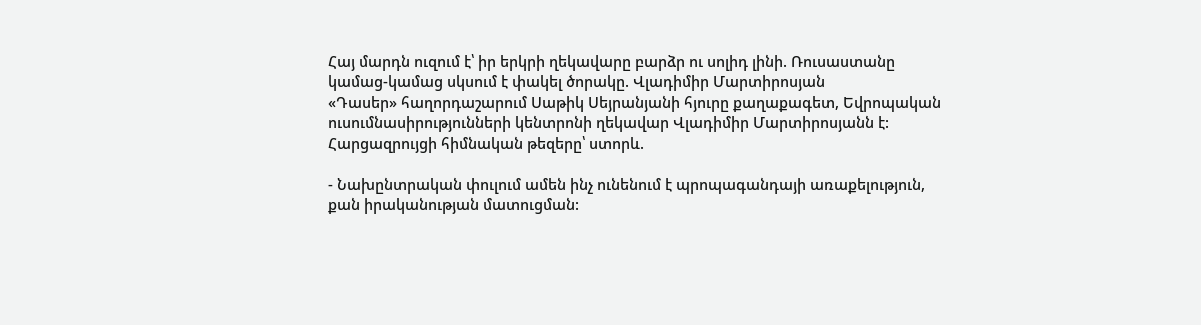Հայ մարդն ուզում է՝ իր երկրի ղեկավարը բարձր ու սոլիդ լինի. Ռուսաստանը կամաց-կամաց սկսում է փակել ծորակը. Վլադիմիր Մարտիրոսյան
«Դասեր» հաղորդաշարում Սաթիկ Սեյրանյանի հյուրը քաղաքագետ, Եվրոպական ուսումնասիրությունների կենտրոնի ղեկավար Վլադիմիր Մարտիրոսյանն է:
Հարցազրույցի հիմնական թեզերը՝ ստորև.

- Նախընտրական փուլում ամեն ինչ ունենում է պրոպագանդայի առաքելություն, քան իրականության մատուցման: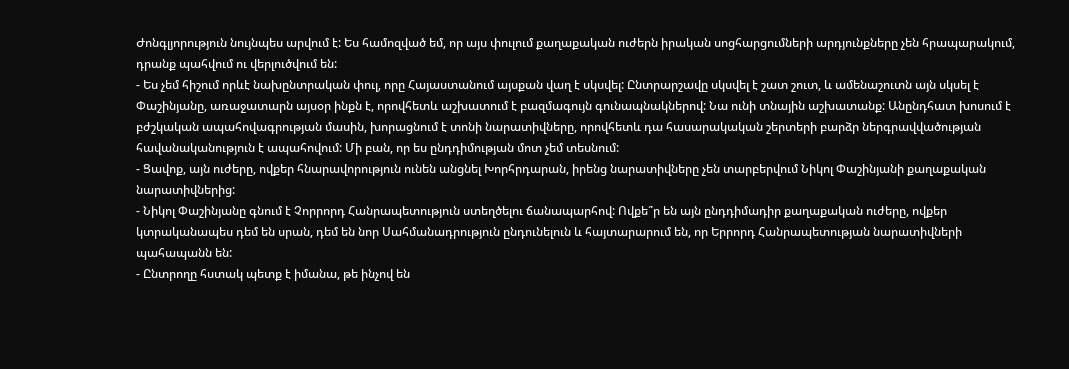Ժոնգլյորություն նույնպես արվում է: Ես համոզված եմ, որ այս փուլում քաղաքական ուժերն իրական սոցհարցումների արդյունքները չեն հրապարակում, դրանք պահվում ու վերլուծվում են:
- Ես չեմ հիշում որևէ նախընտրական փուլ, որը Հայաստանում այսքան վաղ է սկսվել: Ընտրարշավը սկսվել է շատ շուտ, և ամենաշուտն այն սկսել է Փաշինյանը, առաջատարն այսօր ինքն է, որովհետև աշխատում է բազմագույն գունապնակներով: Նա ունի տնային աշխատանք: Անընդհատ խոսում է բժշկական ապահովագրության մասին, խորացնում է տոնի նարատիվները, որովհետև դա հասարակական շերտերի բարձր ներգրավվածության հավանականություն է ապահովում: Մի բան, որ ես ընդդիմության մոտ չեմ տեսնում:
- Ցավոք, այն ուժերը, ովքեր հնարավորություն ունեն անցնել Խորհրդարան, իրենց նարատիվները չեն տարբերվում Նիկոլ Փաշինյանի քաղաքական նարատիվներից:
- Նիկոլ Փաշինյանը գնում է Չորրորդ Հանրապետություն ստեղծելու ճանապարհով: Ովքե՞ր են այն ընդդիմադիր քաղաքական ուժերը, ովքեր կտրականապես դեմ են սրան, դեմ են նոր Սահմանադրություն ընդունելուն և հայտարարում են, որ Երրորդ Հանրապետության նարատիվների պահապանն են:
- Ընտրողը հստակ պետք է իմանա, թե ինչով են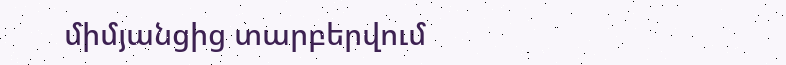միմյանցից տարբերվում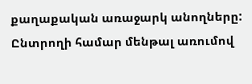քաղաքական առաջարկ անողները: Ընտրողի համար մենթալ առումով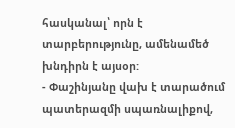հասկանալ՝ որն է տարբերությունը, ամենամեծ խնդիրն է այսօր:
- Փաշինյանը վախ է տարածում պատերազմի սպառնալիքով,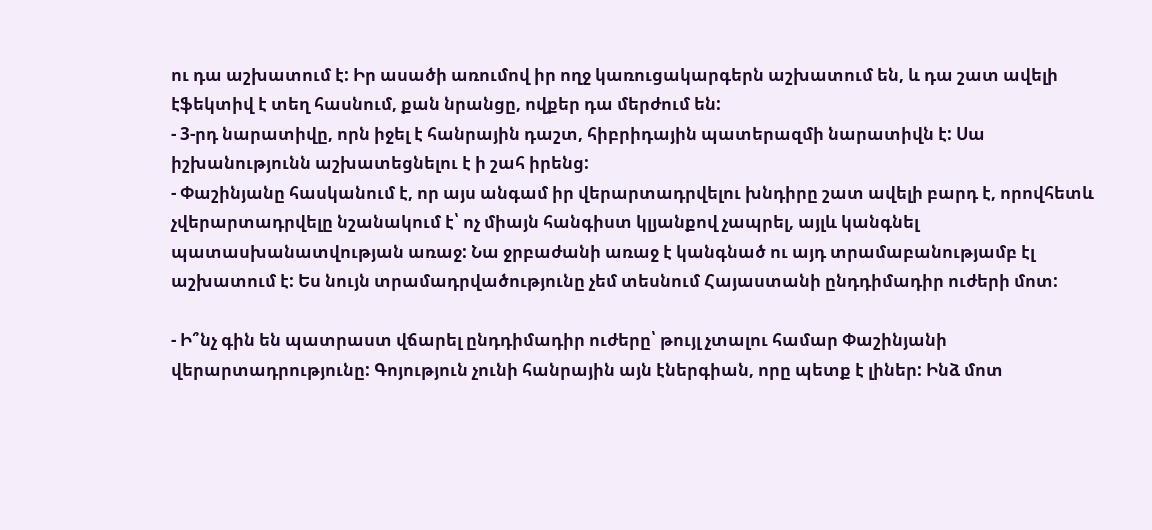ու դա աշխատում է: Իր ասածի առումով իր ողջ կառուցակարգերն աշխատում են, և դա շատ ավելի էֆեկտիվ է տեղ հասնում, քան նրանցը, ովքեր դա մերժում են:
- 3-րդ նարատիվը, որն իջել է հանրային դաշտ, հիբրիդային պատերազմի նարատիվն է: Սա իշխանությունն աշխատեցնելու է ի շահ իրենց:
- Փաշինյանը հասկանում է, որ այս անգամ իր վերարտադրվելու խնդիրը շատ ավելի բարդ է, որովհետև չվերարտադրվելը նշանակում է՝ ոչ միայն հանգիստ կլյանքով չապրել, այլև կանգնել պատասխանատվության առաջ: Նա ջրբաժանի առաջ է կանգնած ու այդ տրամաբանությամբ էլ աշխատում է: Ես նույն տրամադրվածությունը չեմ տեսնում Հայաստանի ընդդիմադիր ուժերի մոտ:

- Ի՞նչ գին են պատրաստ վճարել ընդդիմադիր ուժերը՝ թույլ չտալու համար Փաշինյանի վերարտադրությունը: Գոյություն չունի հանրային այն էներգիան, որը պետք է լիներ: Ինձ մոտ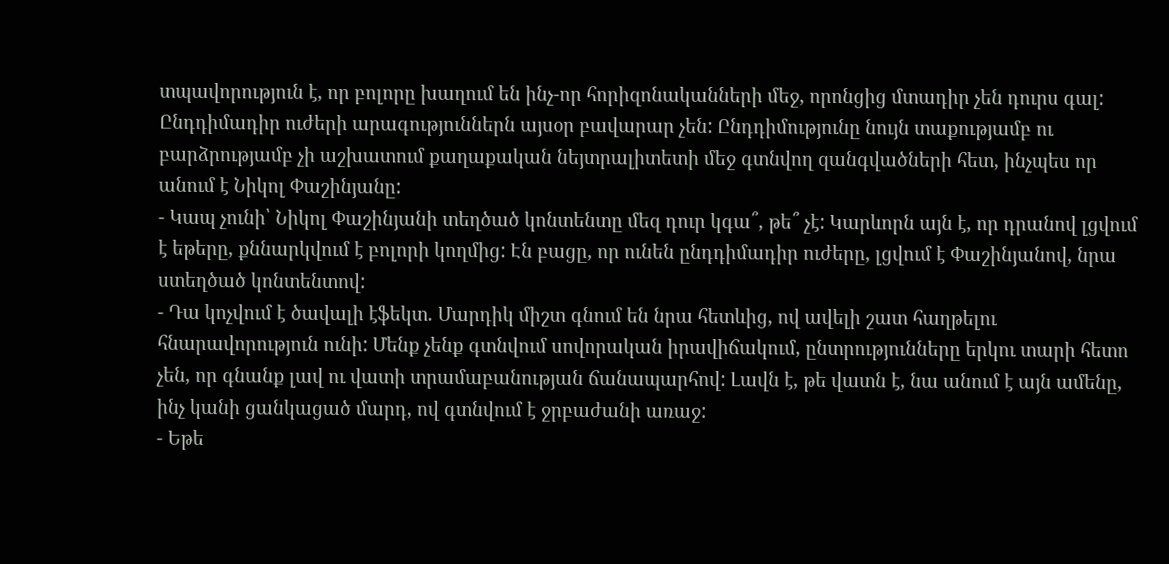տպավորություն է, որ բոլորը խաղում են ինչ-որ հորիզոնականների մեջ, որոնցից մտադիր չեն դուրս գալ: Ընդդիմադիր ուժերի արագություններն այսօր բավարար չեն: Ընդդիմությունը նույն տաքությամբ ու բարձրությամբ չի աշխատում քաղաքական նեյտրալիտետի մեջ գտնվող զանգվածների հետ, ինչպես որ անում է Նիկոլ Փաշինյանը:
- Կապ չունի՝ Նիկոլ Փաշինյանի տեղծած կոնտենտը մեզ դուր կգա՞, թե՞ չէ: Կարևորն այն է, որ դրանով լցվում է եթերը, քննարկվում է բոլորի կողմից: Էն բացը, որ ունեն ընդդիմադիր ուժերը, լցվում է Փաշինյանով, նրա ստեղծած կոնտենտով:
- Դա կոչվում է ծավալի էֆեկտ. Մարդիկ միշտ գնում են նրա հետևից, ով ավելի շատ հաղթելու հնարավորություն ունի: Մենք չենք գտնվում սովորական իրավիճակում, ընտրությունները երկու տարի հետո չեն, որ գնանք լավ ու վատի տրամաբանության ճանապարհով: Լավն է, թե վատն է, նա անում է այն ամենը, ինչ կանի ցանկացած մարդ, ով գտնվում է ջրբաժանի առաջ:
- Եթե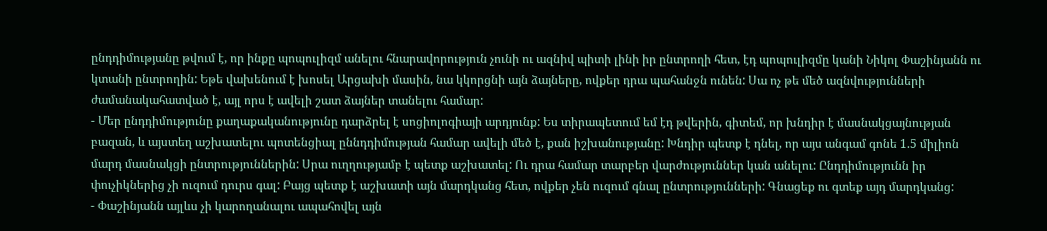ընդդիմությանը թվում է, որ ինքը պոպուլիզմ անելու հնարավորություն չունի ու ազնիվ պիտի լինի իր ընտրողի հետ, էդ պոպուլիզմը կանի Նիկոլ Փաշինյանն ու կտանի ընտրողին: Եթե վախենում է խոսել Արցախի մասին, նա կկորցնի այն ձայները, ովքեր դրա պահանջն ունեն: Սա ոչ թե մեծ ազնվությունների ժամանակահատված է, այլ որս է ավելի շատ ձայներ տանելու համար:
- Մեր ընդդիմությունը քաղաքականությունը դարձրել է սոցիոլոգիայի արդյունք: Ես տիրապետում եմ էդ թվերին, գիտեմ, որ խնդիր է մասնակցայնության բազան, և այստեղ աշխատելու պոտենցիալ ըննդդիմության համար ավելի մեծ է, քան իշխանությանը: Խնդիր պետք է դնել, որ այս անգամ գոնե 1.5 միլիոն մարդ մասնակցի ընտրություններին: Սրա ուղղությամբ է պետք աշխատել: Ու դրա համար տարբեր վարժություններ կան անելու: Ընդդիմությունն իր փուչիկներից չի ուզում դուրս գալ: Բայց պետք է աշխատի այն մարդկանց հետ, ովքեր չեն ուզում գնալ ընտրությունների: Գնացեք ու գտեք այդ մարդկանց:
- Փաշինյանն այլևս չի կարողանալու ապահովել այն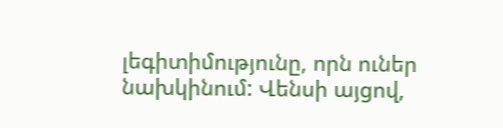լեգիտիմությունը, որն ուներ նախկինում: Վենսի այցով,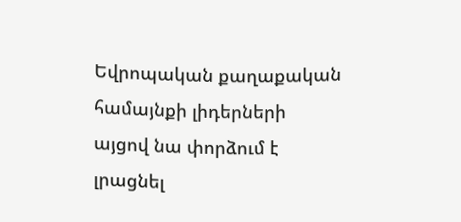Եվրոպական քաղաքական համայնքի լիդերների այցով նա փորձում է լրացնել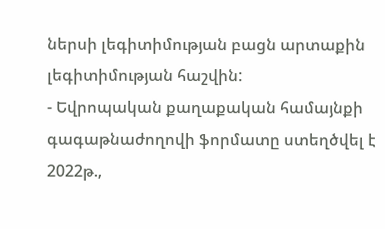ներսի լեգիտիմության բացն արտաքին լեգիտիմության հաշվին:
- Եվրոպական քաղաքական համայնքի գագաթնաժողովի ֆորմատը ստեղծվել է 2022թ.,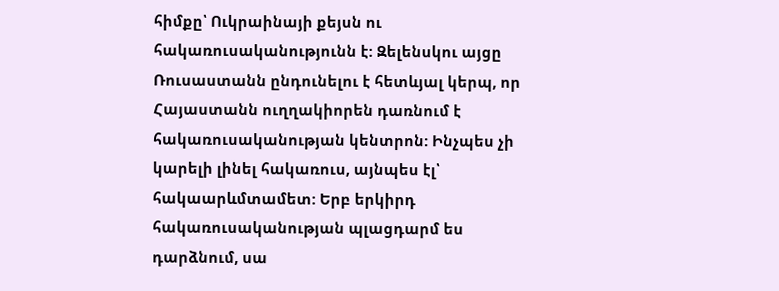հիմքը՝ Ուկրաինայի քեյսն ու հակառուսականությունն է: Զելենսկու այցը Ռուսաստանն ընդունելու է հետևյալ կերպ, որ Հայաստանն ուղղակիորեն դառնում է հակառուսականության կենտրոն: Ինչպես չի կարելի լինել հակառուս, այնպես էլ՝ հակաարևմտամետ: Երբ երկիրդ հակառուսականության պլացդարմ ես դարձնում, սա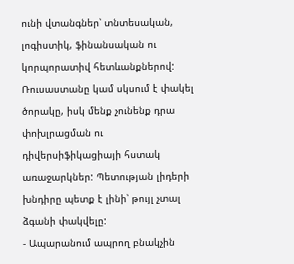ունի վտանգներ՝ տնտեսական, լոգիստիկ, ֆինանսական ու կորպորատիվ հետևանքներով: Ռուսաստանը կամ սկսում է փակել ծորակը, իսկ մենք չունենք դրա փոխլրացման ու դիվերսիֆիկացիայի հստակ առաջարկներ: Պետության լիդերի խնդիրը պետք է լինի՝ թույլ չտալ ձգանի փակվելը:
- Ապարանում ապրող բնակչին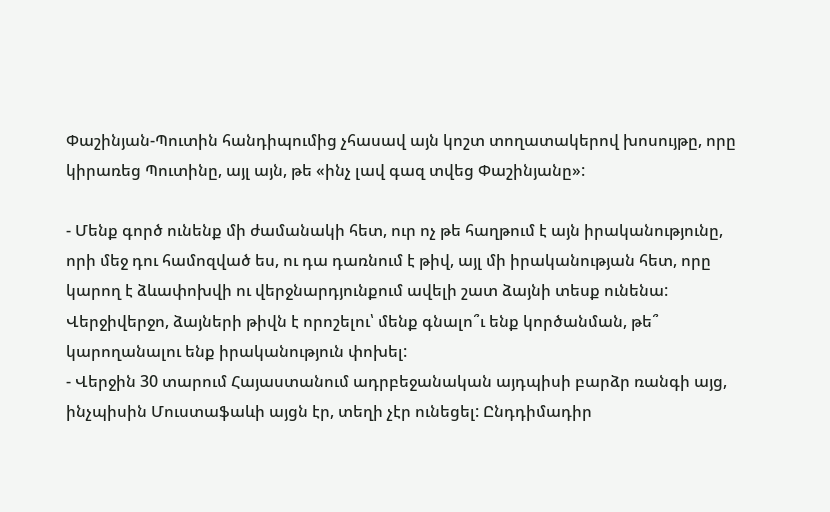Փաշինյան-Պուտին հանդիպումից չհասավ այն կոշտ տողատակերով խոսույթը, որը կիրառեց Պուտինը, այլ այն, թե «ինչ լավ գազ տվեց Փաշինյանը»:

- Մենք գործ ունենք մի ժամանակի հետ, ուր ոչ թե հաղթում է այն իրականությունը, որի մեջ դու համոզված ես, ու դա դառնում է թիվ, այլ մի իրականության հետ, որը կարող է ձևափոխվի ու վերջնարդյունքում ավելի շատ ձայնի տեսք ունենա: Վերջիվերջո, ձայների թիվն է որոշելու՝ մենք գնալո՞ւ ենք կործանման, թե՞ կարողանալու ենք իրականություն փոխել:
- Վերջին 30 տարում Հայաստանում ադրբեջանական այդպիսի բարձր ռանգի այց, ինչպիսին Մուստաֆաևի այցն էր, տեղի չէր ունեցել: Ընդդիմադիր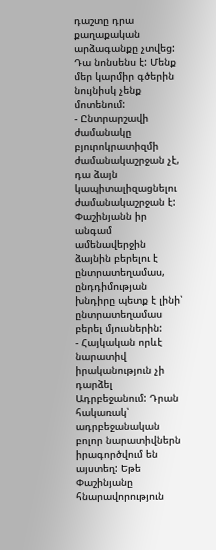դաշտը դրա քաղաքական արձագանքը չտվեց: Դա նոնսենս է: Մենք մեր կարմիր գծերին նույնիսկ չենք մոտենում:
- Ընտրարշավի ժամանակը բյուրոկրատիզմի ժամանակաշրջան չէ, դա ձայն կապիտալիզացնելու ժամանակաշրջան է: Փաշինյանն իր անգամ ամենավերջին ձայնին բերելու է ընտրատեղամաս, ընդդիմության խնդիրը պետք է լինի՝ ընտրատեղամաս բերել մյուսներին:
- Հայկական որևէ նարատիվ իրականություն չի դարձել Ադրբեջանում: Դրան հակառակ՝ ադրբեջանական բոլոր նարատիվներն իրագործվում են այստեղ: Եթե Փաշինյանը հնարավորություն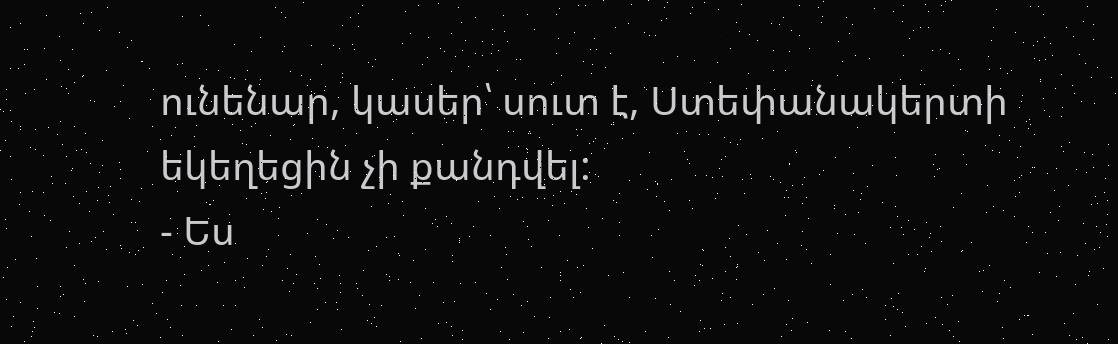ունենար, կասեր՝ սուտ է, Ստեփանակերտի եկեղեցին չի քանդվել:
- Ես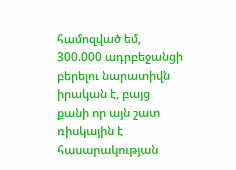համոզված եմ, 300.000 ադրբեջանցի բերելու նարատիվն իրական է, բայց քանի որ այն շատ ռիսկային է հասարակության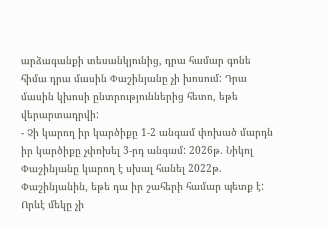արձագանքի տեսանկյունից, դրա համար գոնե հիմա դրա մասին Փաշինյանը չի խոսում: Դրա մասին կխոսի ընտրություններից հետո, եթե վերարտադրվի:
- Չի կարող իր կարծիքը 1-2 անգամ փոխած մարդն իր կարծիքը չփոխել 3-րդ անգամ: 2026թ. Նիկոլ Փաշինյանը կարող է սխալ հանել 2022թ. Փաշինյանին, եթե դա իր շահերի համար պետք է: Որևէ մեկը չի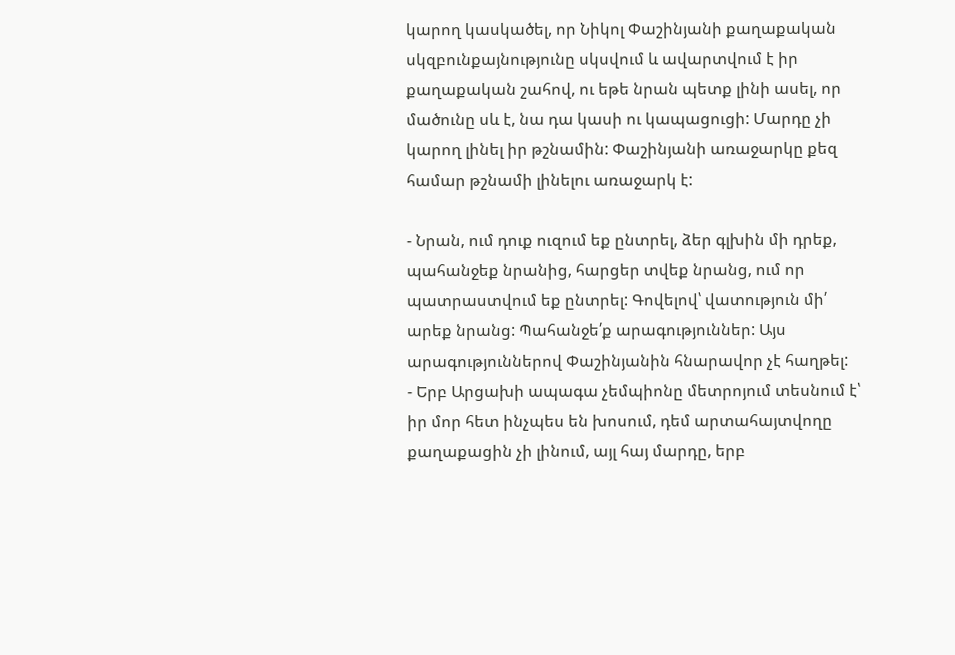կարող կասկածել, որ Նիկոլ Փաշինյանի քաղաքական սկզբունքայնությունը սկսվում և ավարտվում է իր քաղաքական շահով, ու եթե նրան պետք լինի ասել, որ մածունը սև է, նա դա կասի ու կապացուցի: Մարդը չի կարող լինել իր թշնամին: Փաշինյանի առաջարկը քեզ համար թշնամի լինելու առաջարկ է:

- Նրան, ում դուք ուզում եք ընտրել, ձեր գլխին մի դրեք, պահանջեք նրանից, հարցեր տվեք նրանց, ում որ պատրաստվում եք ընտրել: Գովելով՝ վատություն մի՛ արեք նրանց: Պահանջե՛ք արագություններ: Այս արագություններով Փաշինյանին հնարավոր չէ հաղթել:
- Երբ Արցախի ապագա չեմպիոնը մետրոյում տեսնում է՝ իր մոր հետ ինչպես են խոսում, դեմ արտահայտվողը քաղաքացին չի լինում, այլ հայ մարդը, երբ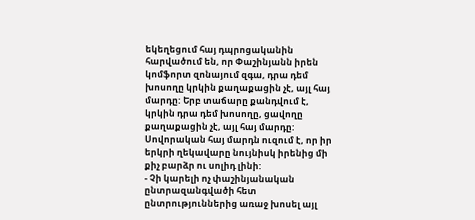եկեղեցում հայ դպրոցականին հարվածում են, որ Փաշինյանն իրեն կոմֆորտ զոնայում զգա, դրա դեմ խոսողը կրկին քաղաքացին չէ, այլ հայ մարդը: Երբ տաճարը քանդվում է, կրկին դրա դեմ խոսողը, ցավողը քաղաքացին չէ, այլ հայ մարդը: Սովորական հայ մարդն ուզում է, որ իր երկրի ղեկավարը նույնիսկ իրենից մի քիչ բարձր ու սոլիդ լինի:
- Չի կարելի ոչ փաշինյանական ընտրազանգվածի հետ ընտրություններից առաջ խոսել այլ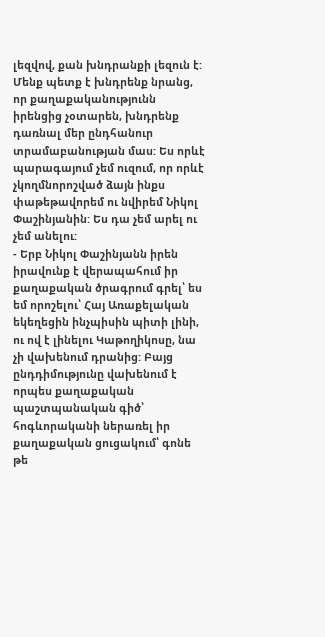լեզվով, քան խնդրանքի լեզուն է: Մենք պետք է խնդրենք նրանց, որ քաղաքականությունն իրենցից չօտարեն, խնդրենք դառնալ մեր ընդհանուր տրամաբանության մաս: Ես որևէ պարագայում չեմ ուզում, որ որևէ չկողմնորոշված ձայն ինքս փաթեթավորեմ ու նվիրեմ Նիկոլ Փաշինյանին: Ես դա չեմ արել ու չեմ անելու:
- Երբ Նիկոլ Փաշինյանն իրեն իրավունք է վերապահում իր քաղաքական ծրագրում գրել՝ ես եմ որոշելու՝ Հայ Առաքելական եկեղեցին ինչպիսին պիտի լինի, ու ով է լինելու Կաթողիկոսը, նա չի վախենում դրանից: Բայց ընդդիմությունը վախենում է որպես քաղաքական պաշտպանական գիծ՝ հոգևորականի ներառել իր քաղաքական ցուցակում՝ գոնե թե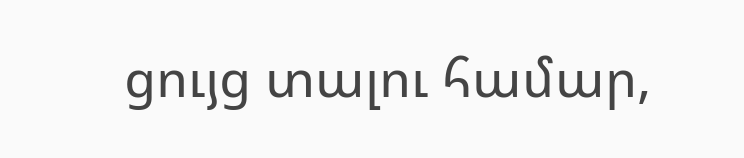ցույց տալու համար,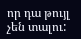որ դա թույլ չեն տալու: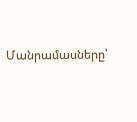Մանրամասները՝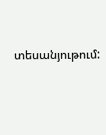տեսանյութում: